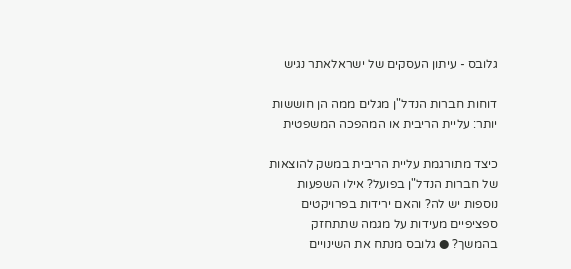גלובס - עיתון העסקים של ישראלאתר נגיש

דוחות חברות הנדל"ן מגלים ממה הן חוששות יותר: עליית הריבית או המהפכה המשפטית

כיצד מתורגמת עליית הריבית במשק להוצאות של חברות הנדל"ן בפועל? אילו השפעות נוספות יש לה? והאם ירידות בפרויקטים ספציפיים מעידות על מגמה שתתחזק בהמשך? ● גלובס מנתח את השינויים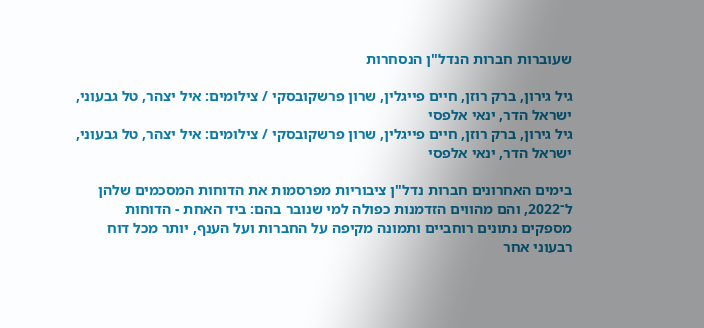שעוברות חברות הנדל"ן הנסחרות

גיל גירון, ברק רוזן, חיים פייגלין, שרון פרשקובסקי / צילומים: איל יצהר, טל גבעוני, ישראל הדר, ינאי אלפסי
גיל גירון, ברק רוזן, חיים פייגלין, שרון פרשקובסקי / צילומים: איל יצהר, טל גבעוני, ישראל הדר, ינאי אלפסי

בימים האחרונים חברות נדל"ן ציבוריות מפרסמות את הדוחות המסכמים שלהן ל־2022, והם מהווים הזדמנות כפולה למי שנובר בהם: ביד האחת - הדוחות מספקים נתונים רוחביים ותמונה מקיפה על החברות ועל הענף, יותר מכל דוח רבעוני אחר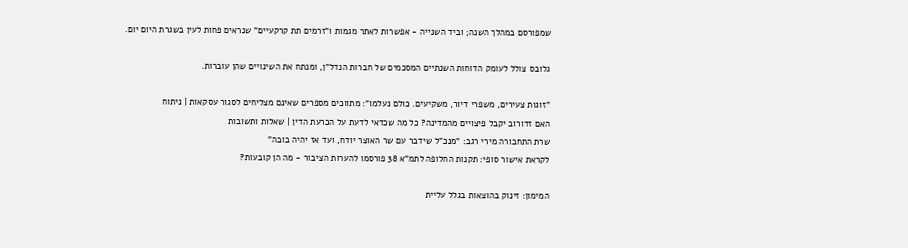שמפורסם במהלך השנה; וביד השנייה - אפשרות לאתר מגמות ו"זרמים תת קרקעיים" שנראים פחות לעין בשגרת היום יום.

גלובס צולל לעומק הדוחות השנתיים המסכמים של חברות הנדל"ן, ומנתח את השינויים שהן עוברות.

"זוגות צעירים, משפרי דיור, משקיעים. כולם נעלמו": מתווכים מספרים שאינם מצליחים לסגור עסקאות | ניתוח
האם זדורוב יקבל פיצויים מהמדינה? כל מה שכדאי לדעת על הכרעת הדין | שאלות ותשובות
שרת התחבורה מירי רגב: "מנכ"ל שידבר עם שר האוצר יודח, ועד אז יהיה בובה"
לקראת אישור סופי: תקנות החלופה לתמ"א 38 פורסמו להערות הציבור - מה הן קובעות?

המימון: זינוק בהוצאות בגלל עליית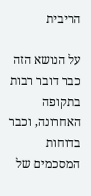הריבית

על הנושא הזה כבר דובר רבות בתקופה האחרונה, וכבר בדוחות המסכמים של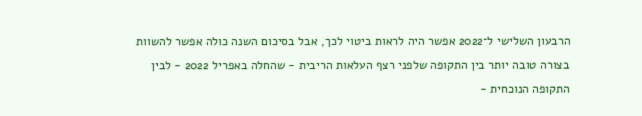הרבעון השלישי ל־2022 אפשר היה לראות ביטוי לכך, אבל בסיכום השנה כולה אפשר להשוות בצורה טובה יותר בין התקופה שלפני רצף העלאות הריבית - שהחלה באפריל 2022 - לבין התקופה הנוכחית -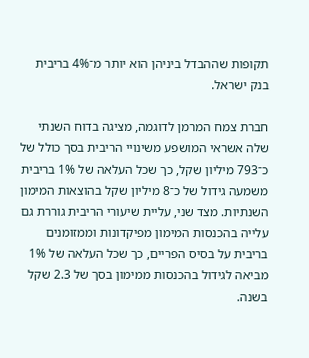תקופות שההבדל ביניהן הוא יותר מ־4% בריבית בנק ישראל.

חברת צמח המרמן לדוגמה, מציגה בדוח השנתי שלה אשראי המושפע משינויי הריבית בסך כולל של כ־793 מיליון שקל, כך שכל העלאה של 1% בריבית משמעה גידול של כ־8 מיליון שקל בהוצאות המימון השנתיות. מצד שני, עליית שיעורי הריבית גוררת גם עלייה בהכנסות המימון מפיקדונות וממזומנים בריבית על בסיס הפריים, כך שכל העלאה של 1% מביאה לגידול בהכנסות ממימון בסך של 2.3 שקל בשנה.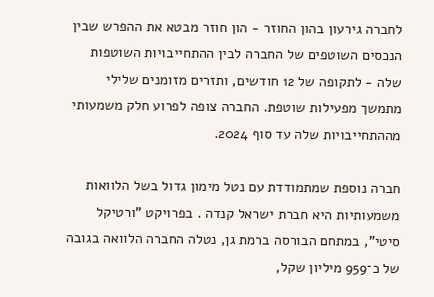לחברה גירעון בהון החוזר - הון חוזר מבטא את ההפרש שבין הנכסים השוטפים של החברה לבין ההתחייבויות השוטפות שלה - לתקופה של 12 חודשים, ותזרים מזומנים שלילי מתמשך מפעילות שוטפת. החברה צופה לפרוע חלק משמעותי מההתחייבויות שלה עד סוף 2024.

חברה נוספת שמתמודדת עם נטל מימון גדול בשל הלוואות משמעותיות היא חברת ישראל קנדה . בפרויקט "ורטיקל סיטי", במתחם הבורסה ברמת גן, נטלה החברה הלוואה בגובה של כ־959 מיליון שקל,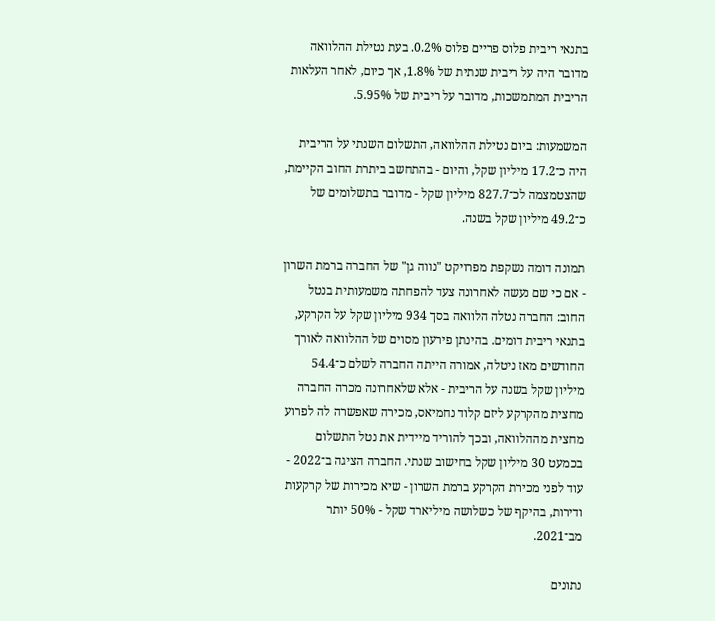בתנאי ריבית פלוס פריים פלוס 0.2%. בעת נטילת ההלוואה מדובר היה על ריבית שנתית של 1.8%, אך כיום, לאחר העלאות הריבית המתמשכות, מדובר על ריבית של 5.95%.

המשמעות: ביום נטילת ההלוואה, התשלום השנתי על הריבית היה כ־17.2 מיליון שקל, והיום - בהתחשב ביתרת החוב הקיימת, שהצטמצמה לכ־827.7 מיליון שקל - מדובר בתשלומים של כ־49.2 מיליון שקל בשנה.

תמונה דומה נשקפת מפרויקט "נווה גן" של החברה ברמת השרון - אם כי שם נעשה לאחרונה צעד להפחתה משמעותית בנטל החוב: החברה נטלה הלוואה בסך 934 מיליון שקל על הקרקע, בתנאי ריבית דומים. בהינתן פירעון מסוים של ההלוואה לאורך החודשים מאז ניטלה, אמורה הייתה החברה לשלם כ־54.4 מיליון שקל בשנה על הריבית - אלא שלאחרונה מכרה החברה מחצית מהקרקע ליזם קלוד נחמיאס, מכירה שאפשרה לה לפרוע מחצית מההלוואה, ובכך להוריד מיידית את נטל התשלום בכמעט 30 מיליון שקל בחישוב שנתי. החברה הציגה ב־2022 - עוד לפני מכירת הקרקע ברמת השרון - שיא מכירות של קרקעות ודירות, בהיקף של כשלושה מיליארד שקל - 50% יותר מב־2021.

נתונים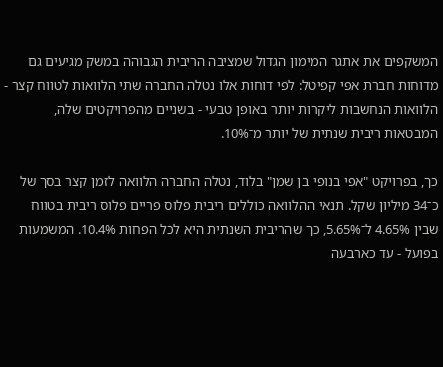המשקפים את אתגר המימון הגדול שמציבה הריבית הגבוהה במשק מגיעים גם מדוחות חברת אפי קפיטל: לפי דוחות אלו נטלה החברה שתי הלוואות לטווח קצר - הלוואות הנחשבות ליקרות יותר באופן טבעי - בשניים מהפרויקטים שלה, המבטאות ריבית שנתית של יותר מ־10%.

כך, בפרויקט "אפי בנופי בן שמן" בלוד, נטלה החברה הלוואה לזמן קצר בסך של כ־34 מיליון שקל. תנאי ההלוואה כוללים ריבית פלוס פריים פלוס ריבית בטווח שבין 4.65% ל־5.65%, כך שהריבית השנתית היא לכל הפחות 10.4%. המשמעות בפועל - עד כארבעה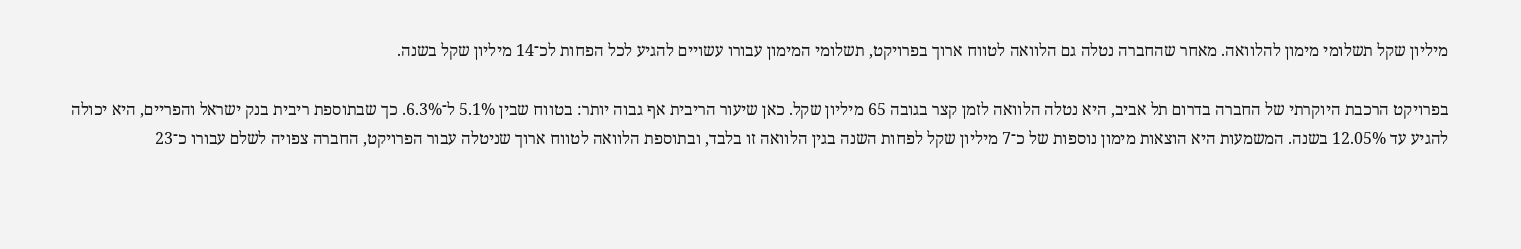מיליון שקל תשלומי מימון להלוואה. מאחר שהחברה נטלה גם הלוואה לטווח ארוך בפרויקט, תשלומי המימון עבורו עשויים להגיע לכל הפחות לכ־14 מיליון שקל בשנה.

בפרויקט הרכבת היוקרתי של החברה בדרום תל אביב, היא נטלה הלוואה לזמן קצר בגובה 65 מיליון שקל. כאן שיעור הריבית אף גבוה יותר: בטווח שבין 5.1% ל־6.3%. כך שבתוספת ריבית בנק ישראל והפריים, היא יכולה להגיע עד 12.05% בשנה. המשמעות היא הוצאות מימון נוספות של כ־7 מיליון שקל לפחות השנה בגין הלוואה זו בלבד, ובתוספת הלוואה לטווח ארוך שניטלה עבור הפרויקט, החברה צפויה לשלם עבורו כ־23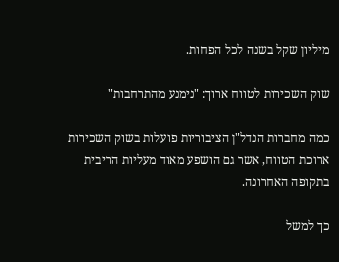מיליון שקל בשנה לכל הפחות.

שוק השכירות לטווח ארוך: "נימנע מהתרחבות"

כמה מחברות הנדל"ן הציבוריות פועלות בשוק השכירות ארוכת הטווח, אשר גם הושפע מאוד מעליות הריבית בתקופה האחרונה.

כך למשל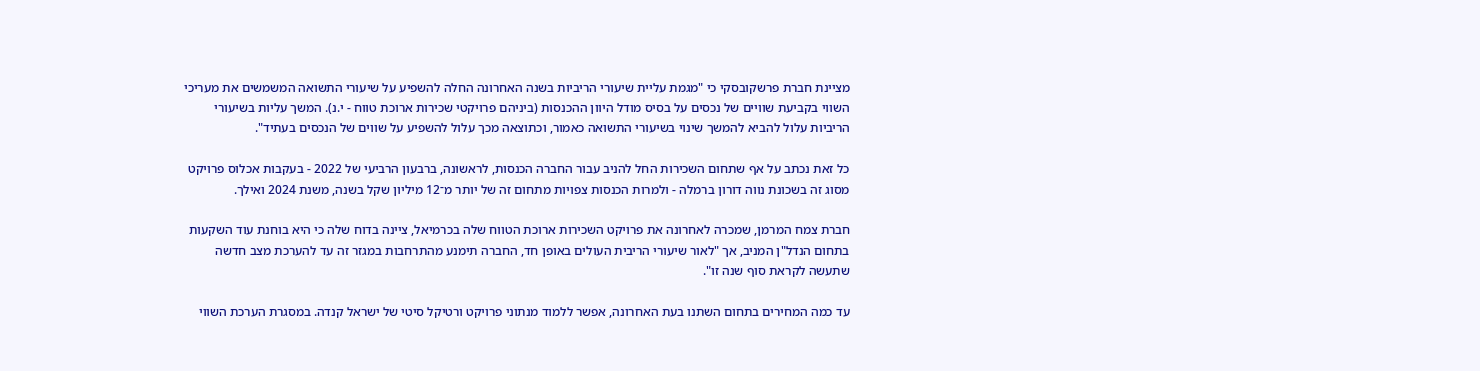מציינת חברת פרשקובסקי כי "מגמת עליית שיעורי הריביות בשנה האחרונה החלה להשפיע על שיעורי התשואה המשמשים את מעריכי השווי בקביעת שוויים של נכסים על בסיס מודל היוון ההכנסות (ביניהם פרויקטי שכירות ארוכת טווח - י.נ). המשך עליות בשיעורי הריביות עלול להביא להמשך שינוי בשיעורי התשואה כאמור, וכתוצאה מכך עלול להשפיע על שווים של הנכסים בעתיד".

כל זאת נכתב על אף שתחום השכירות החל להניב עבור החברה הכנסות, לראשונה, ברבעון הרביעי של 2022 - בעקבות אכלוס פרויקט מסוג זה בשכונת נווה דורון ברמלה - ולמרות הכנסות צפויות מתחום זה של יותר מ־12 מיליון שקל בשנה, משנת 2024 ואילך.

חברת צמח המרמן, שמכרה לאחרונה את פרויקט השכירות ארוכת הטווח שלה בכרמיאל, ציינה בדוח שלה כי היא בוחנת עוד השקעות בתחום הנדל"ן המניב, אך "לאור שיעורי הריבית העולים באופן חד, החברה תימנע מהתרחבות במגזר זה עד להערכת מצב חדשה שתעשה לקראת סוף שנה זו".

עד כמה המחירים בתחום השתנו בעת האחרונה, אפשר ללמוד מנתוני פרויקט ורטיקל סיטי של ישראל קנדה. במסגרת הערכת השווי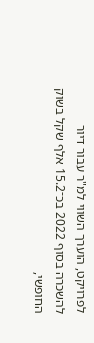לפרויקט, הוערך השווי למ"ר עבור דיור להשכרה בסוף 2022 בכ־15.2 אלף שקל בשוק החופשי,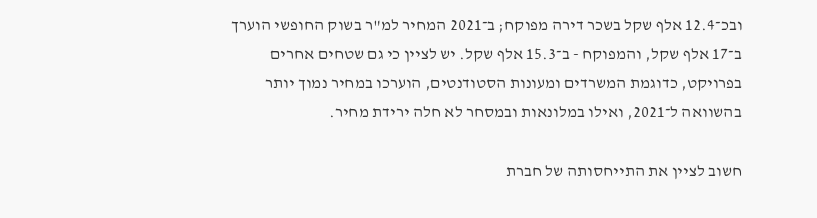ובכ־12.4 אלף שקל בשכר דירה מפוקח; ב־2021 המחיר למ"ר בשוק החופשי הוערך ב־17 אלף שקל, והמפוקח - ב־15.3 אלף שקל. יש לציין כי גם שטחים אחרים בפרויקט, כדוגמת המשרדים ומעונות הסטודנטים, הוערכו במחיר נמוך יותר בהשוואה ל־2021, ואילו במלונאות ובמסחר לא חלה ירידת מחיר.

חשוב לציין את התייחסותה של חברת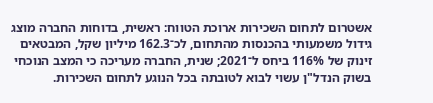אשטרום לתחום השכירות ארוכת הטווח: ראשית, בדוחות החברה מוצג גידול משמעותי בהכנסות מהתחום, לכ־162.3 מיליון שקל, המבטאים זינוק של 116% ביחס ל־2021; שנית, החברה מעריכה כי המצב הנוכחי בשוק הנדל"ן עשוי לבוא לטובתה בכל הנוגע לתחום השכירות.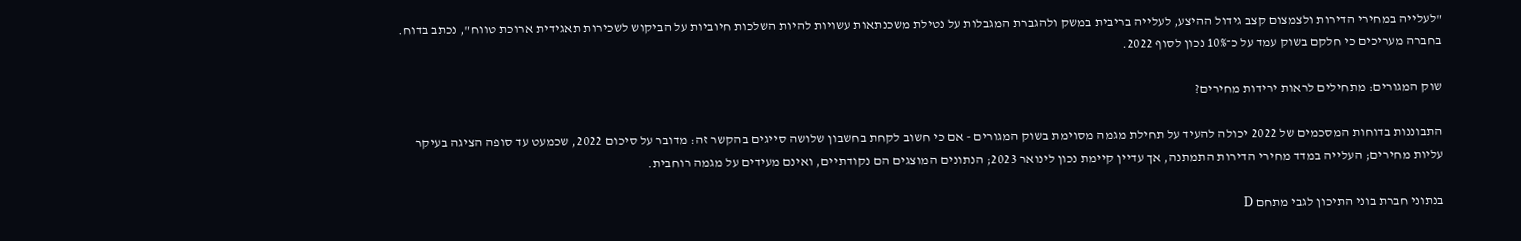"לעלייה במחירי הדירות ולצמצום קצב גידול ההיצע, לעלייה בריבית במשק ולהגברת המגבלות על נטילת משכנתאות עשויות להיות השלכות חיוביות על הביקוש לשכירות תאגידית ארוכת טווח", נכתב בדוח. בחברה מעריכים כי חלקם בשוק עמד על כ־10% נכון לסוף 2022.

שוק המגורים: מתחילים לראות ירידות מחירים?

התבוננות בדוחות המסכמים של 2022 יכולה להעיד על תחילת מגמה מסוימת בשוק המגורים - אם כי חשוב לקחת בחשבון שלושה סייגים בהקשר זה: מדובר על סיכום 2022, שכמעט עד סופה הציגה בעיקר עליות מחירים; העלייה במדד מחירי הדירות התמתנה, אך עדיין קיימת נכון לינואר 2023; הנתונים המוצגים הם נקודתיים, ואינם מעידים על מגמה רוחבית.

בנתוני חברת בוני התיכון לגבי מתחם D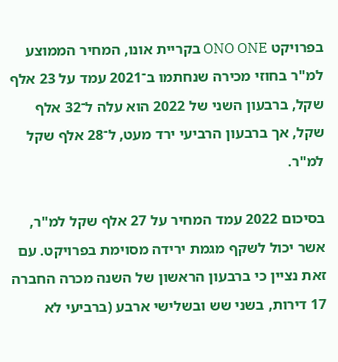בפרויקט ONO ONE בקריית אונו, המחיר הממוצע למ"ר בחוזי מכירה שנחתמו ב־2021 עמד על 23 אלף שקל, ברבעון השני של 2022 הוא עלה ל־32 אלף שקל, אך ברבעון הרביעי ירד מעט, ל־28 אלף שקל למ"ר.

בסיכום 2022 עמד המחיר על 27 אלף שקל למ"ר, אשר יכול לשקף מגמת ירידה מסוימת בפרויקט. עם זאת נציין כי ברבעון הראשון של השנה מכרה החברה 17 דירות, בשני שש ובשלישי ארבע (ברביעי לא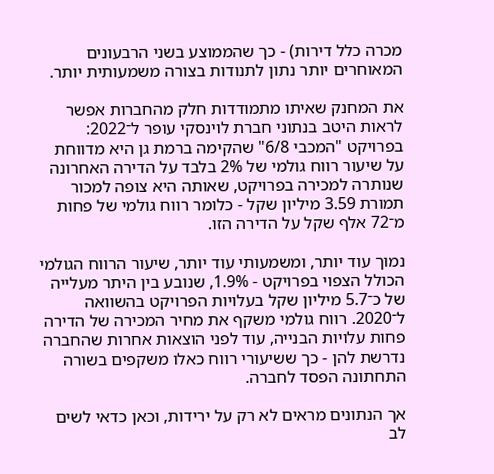מכרה כלל דירות) - כך שהממוצע בשני הרבעונים המאוחרים יותר נתון לתנודות בצורה משמעותית יותר.

את המחנק שאיתו מתמודדות חלק מהחברות אפשר לראות היטב בנתוני חברת לוינסקי עופר ל־2022: בפרויקט "המכבי 6/8" שהקימה ברמת גן היא מדווחת על שיעור רווח גולמי של 2% בלבד על הדירה האחרונה שנותרה למכירה בפרויקט, שאותה היא צופה למכור תמורת 3.59 מיליון שקל - כלומר רווח גולמי של פחות מ־72 אלף שקל על הדירה הזו.

נמוך עוד יותר, ומשמעותי עוד יותר, שיעור הרווח הגולמי הכולל הצפוי בפרויקט - 1.9%, שנובע בין היתר מעלייה של כ־5.7 מיליון שקל בעלויות הפרויקט בהשוואה ל־2020. רווח גולמי משקף את מחיר המכירה של הדירה פחות עלויות הבנייה, עוד לפני הוצאות אחרות שהחברה נדרשת להן - כך ששיעורי רווח כאלו משקפים בשורה התחתונה הפסד לחברה.

אך הנתונים מראים לא רק על ירידות, וכאן כדאי לשים לב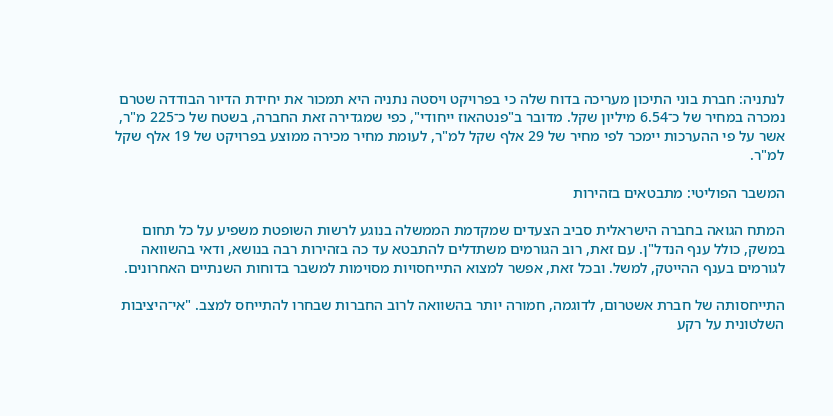לנתניה: חברת בוני התיכון מעריכה בדוח שלה כי בפרויקט ויסטה נתניה היא תמכור את יחידת הדיור הבודדה שטרם נמכרה במחיר של כ־6.54 מיליון שקל. מדובר ב"פנטהאוז ייחודי", כפי שמגדירה זאת החברה, בשטח של כ־225 מ"ר, אשר על פי ההערכות יימכר לפי מחיר של 29 אלף שקל למ"ר, לעומת מחיר מכירה ממוצע בפרויקט של 19 אלף שקל למ"ר.

המשבר הפוליטי: מתבטאים בזהירות

המתח הגואה בחברה הישראלית סביב הצעדים שמקדמת הממשלה בנוגע לרשות השופטת משפיע על כל תחום במשק, כולל ענף הנדל"ן. עם זאת, רוב הגורמים משתדלים להתבטא עד כה בזהירות רבה בנושא, ודאי בהשוואה לגורמים בענף ההייטק, למשל. ובכל זאת, אפשר למצוא התייחסויות מסוימות למשבר בדוחות השנתיים האחרונים.

התייחסותה של חברת אשטרום, לדוגמה, חמורה יותר בהשוואה לרוב החברות שבחרו להתייחס למצב. "אי־היציבות השלטונית על רקע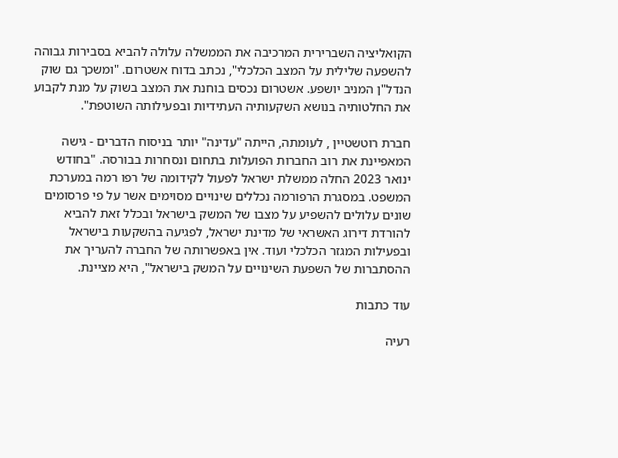הקואליציה השברירית המרכיבה את הממשלה עלולה להביא בסבירות גבוהה להשפעה שלילית על המצב הכלכלי", נכתב בדוח אשטרום. "ומשכך גם שוק הנדל"ן המניב יושפע. אשטרום נכסים בוחנת את המצב בשוק על מנת לקבוע את החלטותיה בנושא השקעותיה העתידיות ובפעילותה השוטפת".

חברת רוטשטיין , לעומתה, הייתה "עדינה" יותר בניסוח הדברים - גישה המאפיינת את רוב החברות הפועלות בתחום ונסחרות בבורסה. "בחודש ינואר 2023 החלה ממשלת ישראל לפעול לקידומה של רפו רמה במערכת המשפט. במסגרת הרפורמה נכללים שינויים מסוימים אשר על פי פרסומים שונים עלולים להשפיע על מצבו של המשק בישראל ובכלל זאת להביא להורדת דירוג האשראי של מדינת ישראל, לפגיעה בהשקעות בישראל ובפעילות המגזר הכלכלי ועוד. אין באפשרותה של החברה להעריך את ההסתברות של השפעת השינויים על המשק בישראל", היא מציינת.

עוד כתבות

רעיה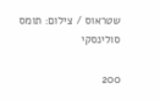שטראוס / צילום: תומס סולינסקי

200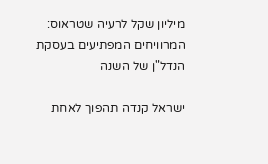מיליון שקל לרעיה שטראוס: המרוויחים המפתיעים בעסקת הנדל"ן של השנה

ישראל קנדה תהפוך לאחת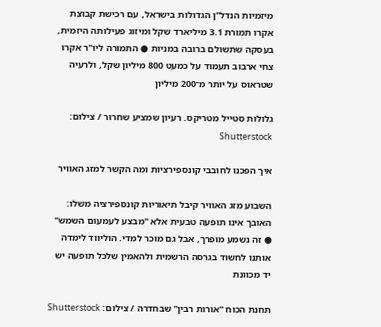מיזמיות הנדל"ן הגדולות בישראל, עם רכישת קבוצת אקרו תמורת 3.1 מיליארד שקל ומיזוג פעילותה היזמית, בעסקה שתשולם ברובה במניות ● התמורה ליו"ר אקרו צחי ארבוב תעמוד על כמעט 800 מיליון שקל, ולרעיה שטראוס על יותר מ־200 מיליון

גלולות סטייל מטריקס. רעיון שמציע שחרור / צילום: Shutterstock

איך הפכנו לחובבי קונספירציות ומה הקשר למזג האוויר

השבוע מזג האוויר קיבל תיאוריות קונספירציה משלו: האובך אינו תופעה טבעית אלא "מבצע לעמעום השמש" ● זה נשמע מופרך, אבל גם מוכר למדי. הוליווד לימדה אותנו לחשוד בגרסה הרשמית ולהאמין שלכל תופעה יש יד מכוונת

תחנת הכוח ''אורות רבין'' שבחדרה / צילום: Shutterstock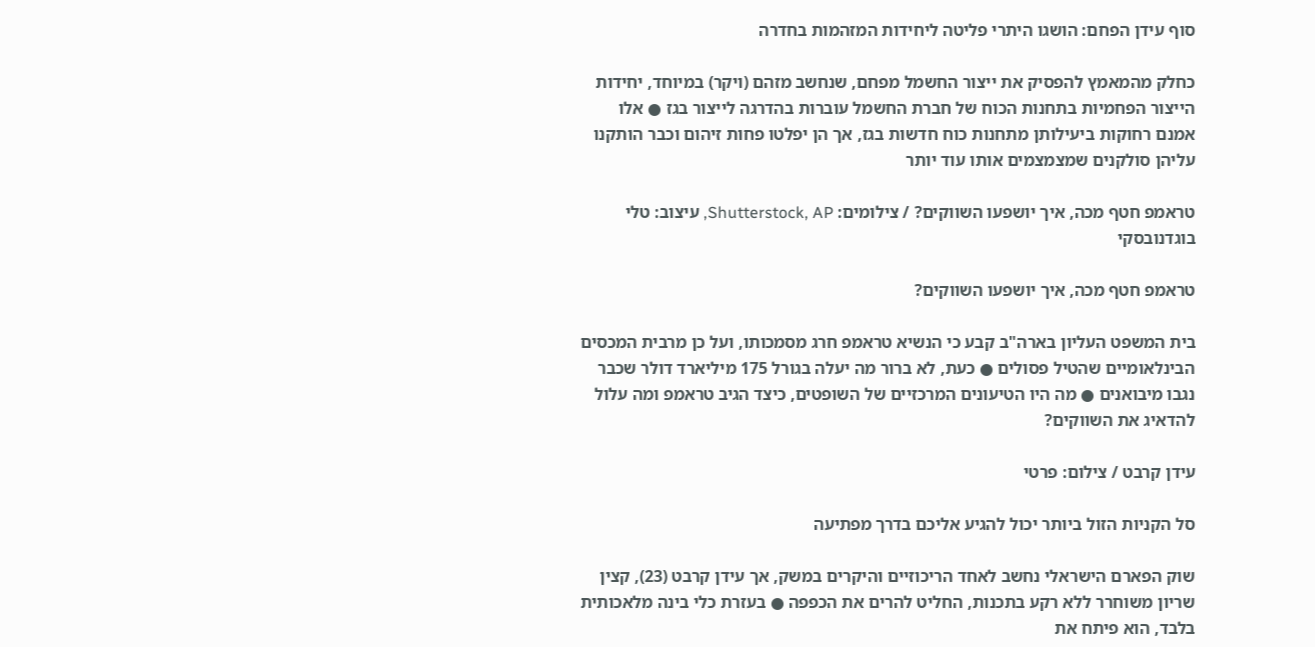סוף עידן הפחם: הושגו היתרי פליטה ליחידות המזהמות בחדרה

כחלק מהמאמץ להפסיק את ייצור החשמל מפחם, שנחשב מזהם (ויקר) במיוחד, יחידות הייצור הפחמיות בתחנות הכוח של חברת החשמל עוברות בהדרגה לייצור בגז ● אלו אמנם רחוקות ביעילותן מתחנות כוח חדשות בגז, אך הן יפלטו פחות זיהום וכבר הותקנו עליהן סולקנים שמצמצמים אותו עוד יותר

טראמפ חטף מכה, איך יושפעו השווקים? / צילומים: Shutterstock, AP, עיצוב: טלי בוגדנובסקי

טראמפ חטף מכה, איך יושפעו השווקים?

בית המשפט העליון בארה"ב קבע כי הנשיא טראמפ חרג מסמכותו, ועל כן מרבית המכסים הבינלאומיים שהטיל פסולים ● כעת, לא ברור מה יעלה בגורל 175 מיליארד דולר שכבר נגבו מיבואנים ● מה היו הטיעונים המרכזיים של השופטים, כיצד הגיב טראמפ ומה עלול להדאיג את השווקים?

עידן קרבט / צילום: פרטי

סל הקניות הזול ביותר יכול להגיע אליכם בדרך מפתיעה

שוק הפארם הישראלי נחשב לאחד הריכוזיים והיקרים במשק, אך עידן קרבט (23), קצין שריון משוחרר ללא רקע בתכנות, החליט להרים את הכפפה ● בעזרת כלי בינה מלאכותית בלבד, הוא פיתח את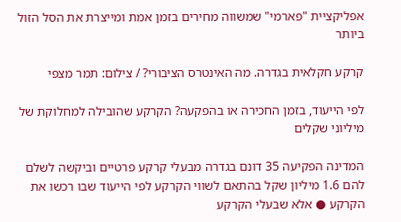אפליקציית "פארמי" שמשווה מחירים בזמן אמת ומייצרת את הסל הזול ביותר

קרקע חקלאית בגדרה. מה האינטרס הציבורי? / צילום: תמר מצפי

לפי הייעוד, בזמן החכירה או בהפקעה? הקרקע שהובילה למחלוקת של מיליוני שקלים

המדינה הפקיעה 35 דונם בגדרה מבעלי קרקע פרטיים וביקשה לשלם להם 1.6 מיליון שקל בהתאם לשווי הקרקע לפי הייעוד שבו רכשו את הקרקע ● אלא שבעלי הקרקע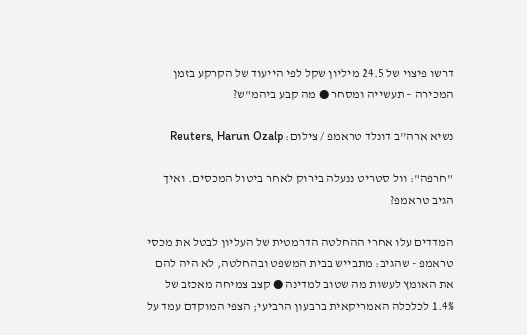דרשו פיצוי של 24.5 מיליון שקל לפי הייעוד של הקרקע בזמן המכירה – תעשייה ומסחר ● מה קבע ביהמ"ש?

נשיא ארה''ב דונלד טראמפ / צילום: Reuters, Harun Ozalp

"חרפה": וול סטריט ננעלה בירוק לאחר ביטול המכסים. ואיך הגיב טראמפ?

המדדים עלו אחרי ההחלטה הדרמטית של העליון לבטל את מכסי טראמפ - שהגיב: מתבייש בבית המשפט ובהחלטה, לא היה להם את האומץ לעשות מה שטוב למדינה ● קצב צמיחה מאכזב של 1.4% לכלכלה האמריקאית ברבעון הרביעי; הצפי המוקדם עמד על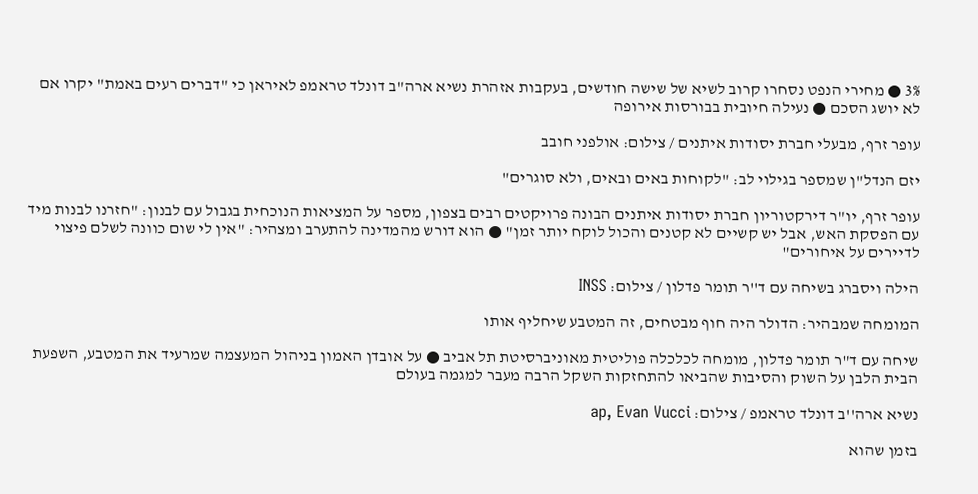3% ● מחירי הנפט נסחרו קרוב לשיא של שישה חודשים, בעקבות אזהרת נשיא ארה"ב דונלד טראמפ לאיראן כי "דברים רעים באמת" יקרו אם לא יושג הסכם ● נעילה חיובית בבורסות אירופה

עופר זרף, מבעלי חברת יסודות איתנים / צילום: אולפני חובב

יזם הנדל"ן שמספר בגילוי לב: "לקוחות באים ובאים, ולא סוגרים"

עופר זרף, יו"ר דירקטוריון חברת יסודות איתנים הבונה פרויקטים רבים בצפון, מספר על המציאות הנוכחית בגבול עם לבנון: "חזרנו לבנות מיד עם הפסקת האש, אבל יש קשיים לא קטנים והכול לוקח יותר זמן" ● הוא דורש מהמדינה להתערב ומצהיר: "אין לי שום כוונה לשלם פיצוי לדיירים על איחורים"

הילה ויסברג בשיחה עם ד''ר תומר פדלון / צילום: INSS

המומחה שמבהיר: הדולר היה חוף מבטחים, זה המטבע שיחליף אותו

שיחה עם ד"ר תומר פדלון, מומחה לכלכלה פוליטית מאוניברסיטת תל אביב ● על אובדן האמון בניהול המעצמה שמרעיד את המטבע, השפעת הבית הלבן על השוק והסיבות שהביאו להתחזקות השקל הרבה מעבר למגמה בעולם

נשיא ארה''ב דונלד טראמפ / צילום: ap, Evan Vucci

בזמן שהוא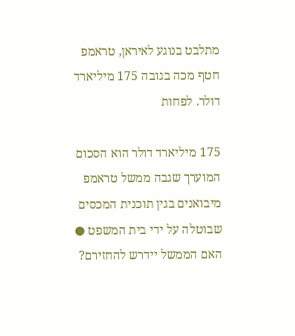מתלבט בנוגע לאיראן, טראמפ חטף מכה בגובה 175 מיליארד דולר. לפחות

175 מיליארד דולר הוא הסכום המוערך שגבה ממשל טראמפ מיבואנים בגין תוכנית המכסים שבוטלה על ידי בית המשפט ● האם הממשל יידרש להחזירם?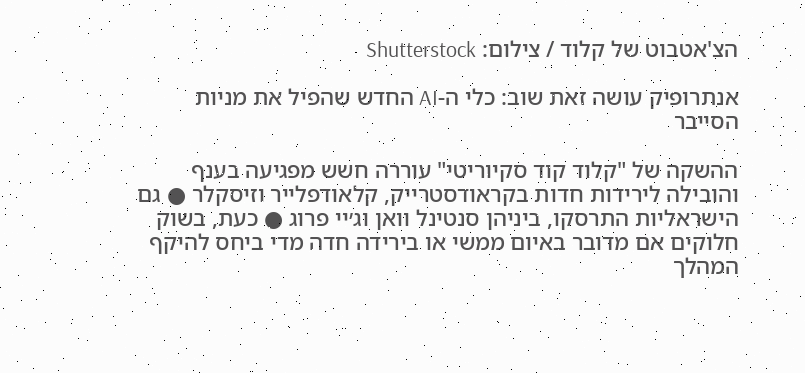הצ'אטבוט של קלוד / צילום: Shutterstock

אנתרופיק עושה זאת שוב: כלי ה-AI החדש שהפיל את מניות הסייבר

ההשקה של "קלוד קוד סקיוריטי" עוררה חשש מפגיעה בענף והובילה לירידות חדות בקראודסטרייק, קלאודפלייר וזיסקלר ● גם הישראליות התרסקו, ביניהן סנטינל וואן וג׳יי פרוג ● כעת, בשוק חלוקים אם מדובר באיום ממשי או בירידה חדה מדי ביחס להיקף המהלך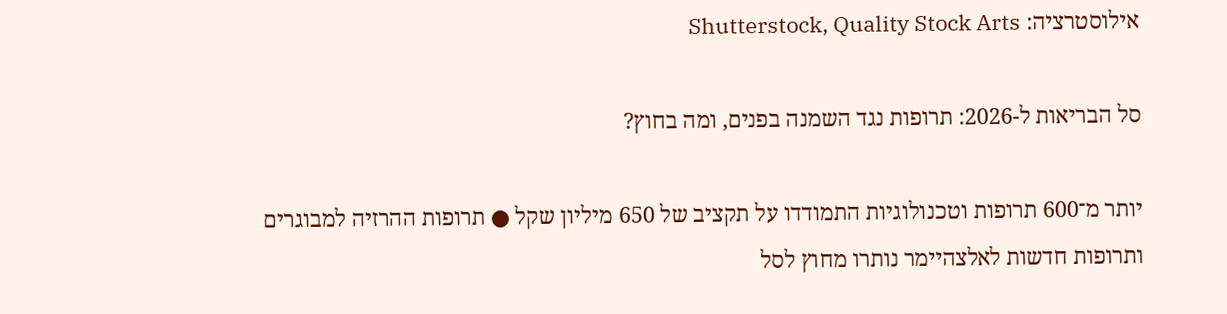אילוסטרציה: Shutterstock, Quality Stock Arts

סל הבריאות ל-2026: תרופות נגד השמנה בפנים, ומה בחוץ?

יותר מ־600 תרופות וטכנולוגיות התמודדו על תקציב של 650 מיליון שקל ● תרופות ההרזיה למבוגרים ותרופות חדשות לאלצהיימר נותרו מחוץ לסל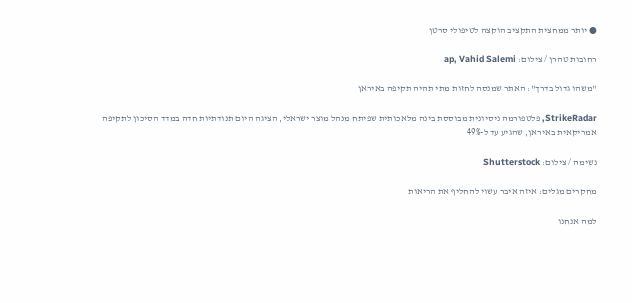● יותר ממחצית התקציב הוקצה לטיפולי סרטן

רחובות טהרן / צילום: ap, Vahid Salemi

"משהו גדול בדרך": האתר שמנסה לחזות מתי תהיה תקיפה באיראן

StrikeRadar, פלטפורמה ניסיונית מבוססת בינה מלאכותית שפיתח מנהל מוצר ישראלי, הציגה היום תנודתיות חדה במדד הסיכון לתקיפה אמריקאית באיראן, שהגיע עד ל-49%

נשימה / צילום: Shutterstock

מחקרים מגלים: איזה איבר עשוי להחליף את הריאות

למה אנחנו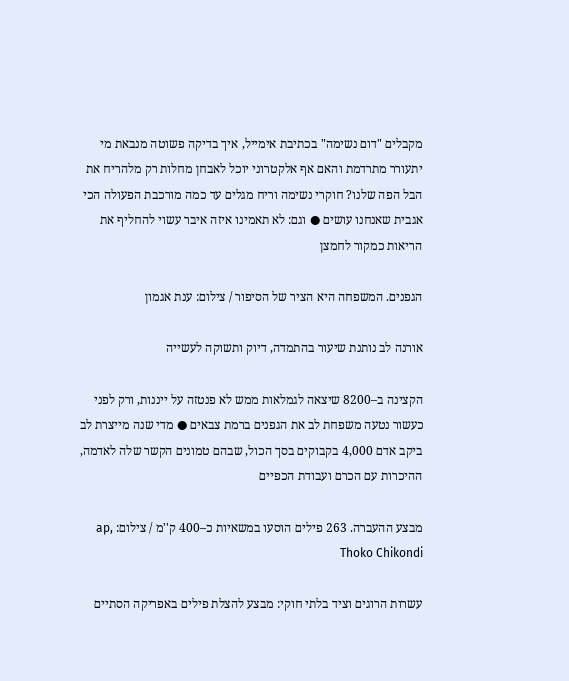מקבלים "דום נשימה" בכתיבת אימייל, איך בדיקה פשוטה מנבאת מי יתעורר מתרדמת והאם אף אלקטרוני יוכל לאבחן מחלות רק מלהריח את הבל הפה שלנו? חוקרי נשימה וריח מגלים עד כמה מורכבת הפעולה הכי אגבית שאנחנו עושים ● וגם: לא תאמינו איזה איבר עשוי להחליף את הריאות כמקור לחמצן

הגפנים. המשפחה היא הציר של הסיפור / צילום: ענת אגמון

אורנה לב נותנת שיעור בהתמדה, דיוק ותשוקה לעשייה

הקצינה ב–8200 שיצאה לגמלאות ממש לא פנטזה על ייננות, ורק לפני כעשור נטעה משפחת לב את הגפנים ברמת צבאים ● מדי שנה מייצרת לב ביקב אדם 4,000 בקבוקים בסך הכול, שבהם טמונים הקשר שלה לאדמה, ההיכרות עם הכרם ועבודת הכפיים

מבצע ההעברה. 263 פילים הוסעו במשאיות כ–400 ק''מ / צילום: ap, Thoko Chikondi

עשרות הרוגים וציד בלתי חוקי: מבצע להצלת פילים באפריקה הסתיים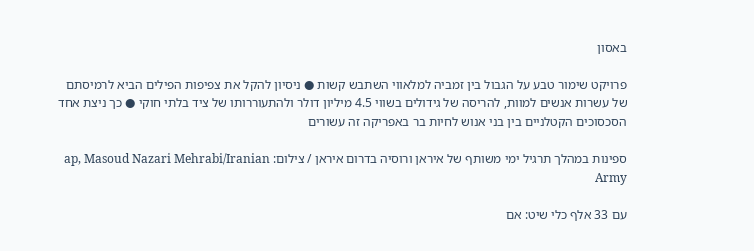באסון

פרויקט שימור טבע על הגבול בין זמביה למלאווי השתבש קשות ● ניסיון להקל את צפיפות הפילים הביא לרמיסתם של עשרות אנשים למוות, להריסה של גידולים בשווי 4.5 מיליון דולר ולהתעוררותו של ציד בלתי חוקי ● כך ניצת אחד הסכסוכים הקטלניים בין בני אנוש לחיות בר באפריקה זה עשורים

ספינות במהלך תרגיל ימי משותף של איראן ורוסיה בדרום איראן / צילום: ap, Masoud Nazari Mehrabi/Iranian Army

עם 33 אלף כלי שיט: אם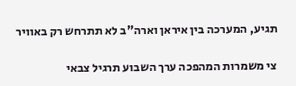תגיע, המערכה בין איראן וארה"ב לא תתרחש רק באוויר

צי משמרות המהפכה ערך השבוע תרגיל צבאי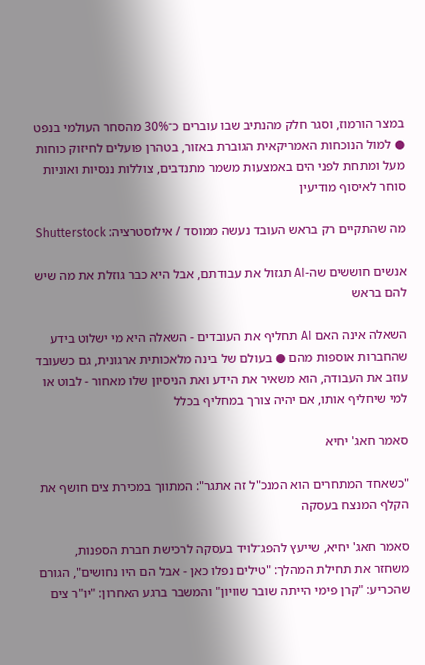במצר הורמוז, וסגר חלק מהנתיב שבו עוברים כ־30% מהסחר העולמי בנפט ● למול הנוכחות האמריקאית הגוברת באזור, בטהרן פועלים לחיזוק כוחות מעל ומתחת לפני הים באמצעות משמר מתנדבים, צוללות ננסיות ואוניות סוחר לאיסוף מודיעין

מה שהתקיים רק בראש העובד נעשה ממוסד / אילוסטרציה: Shutterstock

אנשים חוששים שה-AI תגזול את עבודתם, אבל היא כבר גוזלת את מה שיש להם בראש

השאלה אינה האם AI תחליף את העובדים - השאלה היא מי ישלוט בידע שהחברות אוספות מהם ● בעולם של בינה מלאכותית ארגונית, גם כשעובד עוזב את העבודה, הוא משאיר את הידע ואת הניסיון שלו מאחור - לבוט או למי שיחליף אותו, אם יהיה צורך במחליף בכלל

סאמר חאג' יחיא

"כשאחד המתחרים הוא המנכ"ל זה אתגר": המתווך במכירת צים חושף את הקלף המנצח בעסקה

סאמר חאג' יחיא, שייעץ להפג־לויד בעסקה לרכישת חברת הספנות, משחזר את תחילת המהלך: "טילים נפלו כאן - אבל הם היו נחושים", הגורם שהכריע: "קרן פימי הייתה שובר שוויון" והמשבר ברגע האחרון: "יו"ר צים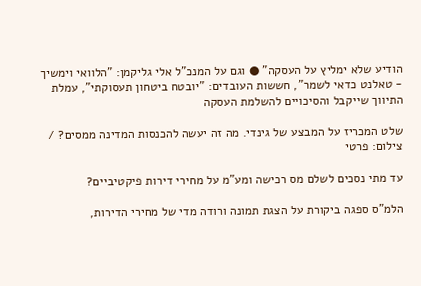הודיע שלא ימליץ על העסקה" ● וגם על המנכ"ל אלי גליקמן: "הלוואי וימשיך - טאלנט כדאי לשמר", חששות העובדים: "יובטח ביטחון תעסוקתי", עמלת התיווך שייקבל והסיכויים להשלמת העסקה

שלט המכריז על המבצע של גינדי. מה זה יעשה להכנסות המדינה ממסים? / צילום: פרטי

עד מתי נסכים לשלם מס רכישה ומע"מ על מחירי דירות פיקטיביים?

הלמ"ס ספגה ביקורת על הצגת תמונה ורודה מדי של מחירי הדירות,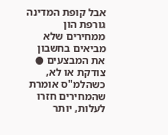אבל קופת המדינה גורפת הון ממחירים שלא מביאים בחשבון את המבצעים ● צודקת או לא, כשהלמ"ס אומרת שהמחירים חזרו לעלות, יותר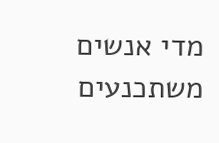מדי אנשים משתכנעים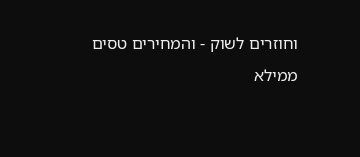וחוזרים לשוק - והמחירים טסים ממילא